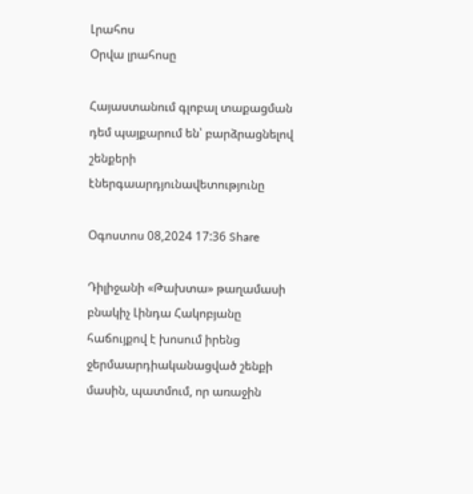Լրահոս
Օրվա լրահոսը

Հայաստանում գլոբալ տաքացման դեմ պայքարում են՝ բարձրացնելով շենքերի էներգաարդյունավետությունը

Օգոստոս 08,2024 17:36 Share

Դիլիջանի «Թախտա» թաղամասի բնակիչ Լինդա Հակոբյանը հաճույքով է խոսում իրենց ջերմաարդիականացված շենքի մասին, պատմում, որ առաջին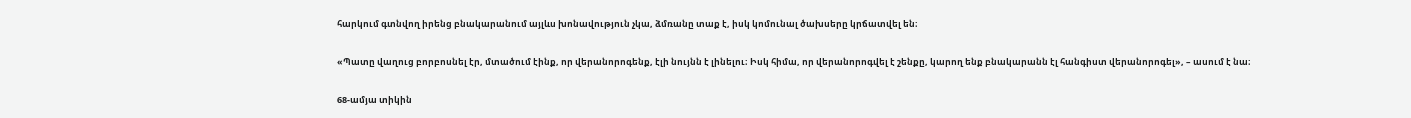հարկում գտնվող իրենց բնակարանում այլևս խոնավություն չկա, ձմռանը տաք է, իսկ կոմունալ ծախսերը կրճատվել են։

«Պատը վաղուց բորբոսնել էր, մտածում էինք, որ վերանորոգենք, էլի նույնն է լինելու։ Իսկ հիմա, որ վերանորոգվել է շենքը, կարող ենք բնակարանն էլ հանգիստ վերանորոգել», – ասում է նա։

68-ամյա տիկին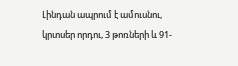Լինդան ապրում է ամուսնու, կրտսեր որդու, 3 թոռների և 91-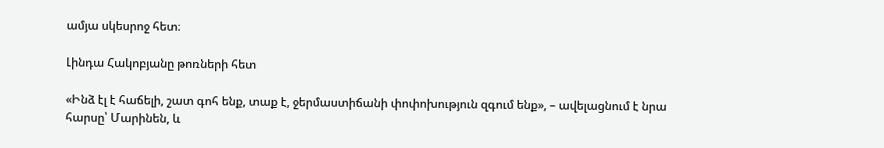ամյա սկեսրոջ հետ։

Լինդա Հակոբյանը թոռների հետ

«Ինձ էլ է հաճելի, շատ գոհ ենք, տաք է, ջերմաստիճանի փոփոխություն զգում ենք», – ավելացնում է նրա հարսը՝ Մարինեն, և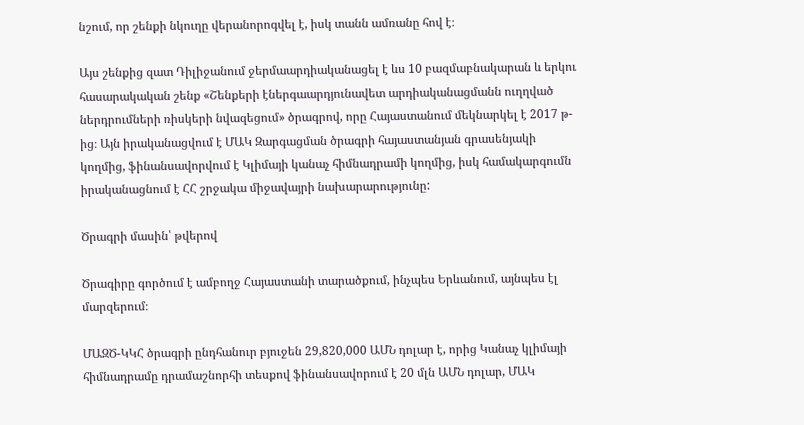նշում, որ շենքի նկուղը վերանորոգվել է, իսկ տանն ամռանը հով է։

Այս շենքից զատ Դիլիջանում ջերմաարդիականացել է ևս 10 բազմաբնակարան և երկու հասարակական շենք «Շենքերի էներգաարդյունավետ արդիականացմանն ուղղված ներդրումների ռիսկերի նվազեցում» ծրագրով, որը Հայաստանում մեկնարկել է 2017 թ-ից։ Այն իրականացվում է ՄԱԿ Զարգացման ծրագրի հայաստանյան գրասենյակի կողմից, ֆինանսավորվում է Կլիմայի կանաչ հիմնադրամի կողմից, իսկ համակարգումն իրականացնում է ՀՀ շրջակա միջավայրի նախարարությունը:

Ծրագրի մասին՝ թվերով

Ծրագիրը գործում է ամբողջ Հայաստանի տարածքում, ինչպես Երևանում, այնպես էլ մարզերում։

ՄԱԶԾ-ԿԿՀ ծրագրի ընդհանուր բյուջեն 29,820,000 ԱՄՆ դոլար է, որից Կանաչ կլիմայի հիմնադրամը դրամաշնորհի տեսքով ֆինանսավորում է 20 մլն ԱՄՆ դոլար, ՄԱԿ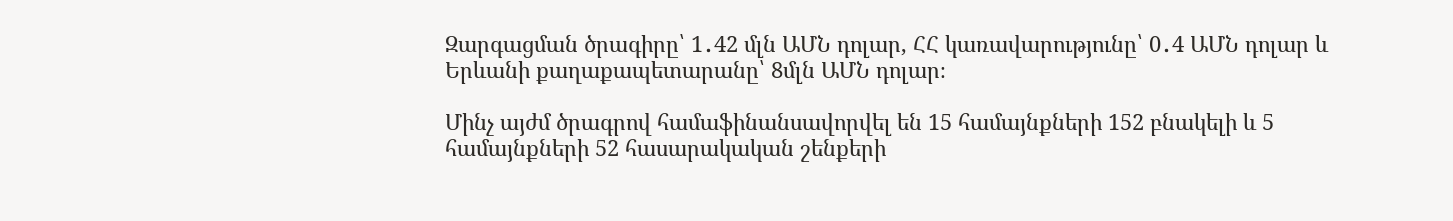Զարգացման ծրագիրը՝ 1․42 մլն ԱՄՆ դոլար, ՀՀ կառավարությունը՝ 0․4 ԱՄՆ դոլար և Երևանի քաղաքապետարանը՝ 8մլն ԱՄՆ դոլար։

Մինչ այժմ ծրագրով համաֆինանսավորվել են 15 համայնքների 152 բնակելի և 5 համայնքների 52 հասարակական շենքերի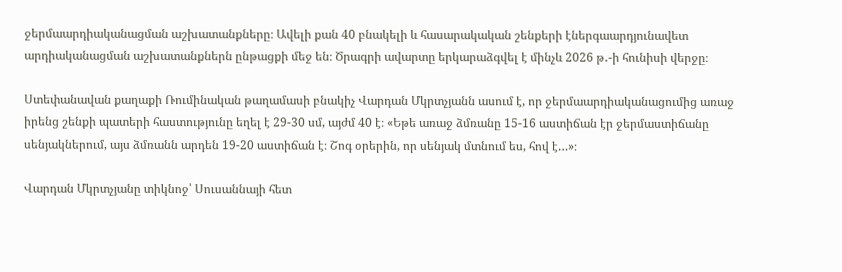ջերմաարդիականացման աշխատանքները։ Ավելի քան 40 բնակելի և հասարակական շենքերի էներգաարդյունավետ արդիականացման աշխատանքներն ընթացքի մեջ են։ Ծրագրի ավարտը երկարաձգվել է մինչև 2026 թ․-ի հունիսի վերջը։

Ստեփանավան քաղաքի Ռումինական թաղամասի բնակիչ Վարդան Մկրտչյանն ասում է, որ ջերմաարդիականացումից առաջ իրենց շենքի պատերի հաստությունը եղել է 29-30 սմ, այժմ 40 է։ «Եթե առաջ ձմռանը 15-16 աստիճան էր ջերմաստիճանը սենյակներում, այս ձմռանն արդեն 19-20 աստիճան է։ Շոգ օրերին, որ սենյակ մտնում ես, հով է…»։

Վարդան Մկրտչյանը տիկնոջ՝ Սուսաննայի հետ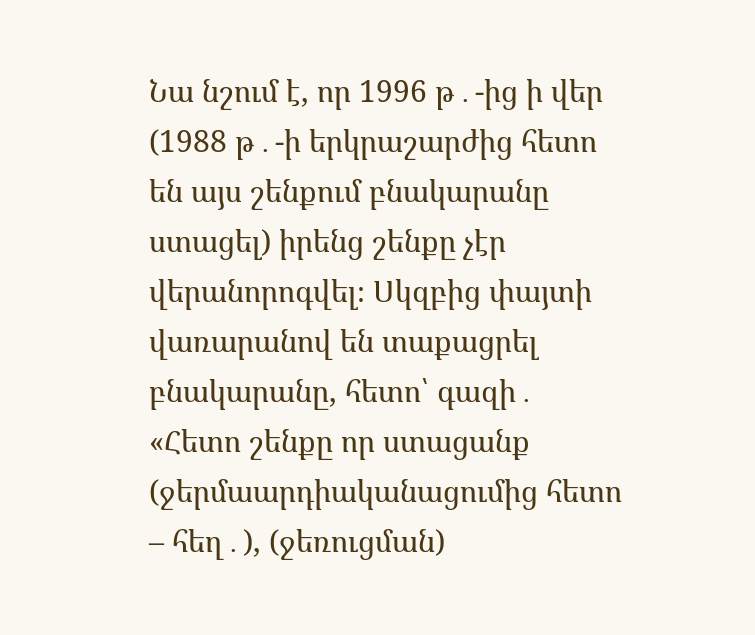Նա նշում է, որ 1996 թ․-ից ի վեր (1988 թ․-ի երկրաշարժից հետո են այս շենքում բնակարանը ստացել) իրենց շենքը չէր վերանորոգվել։ Սկզբից փայտի վառարանով են տաքացրել բնակարանը, հետո՝ գազի․ «Հետո շենքը որ ստացանք (ջերմաարդիականացումից հետո – հեղ․), (ջեռուցման)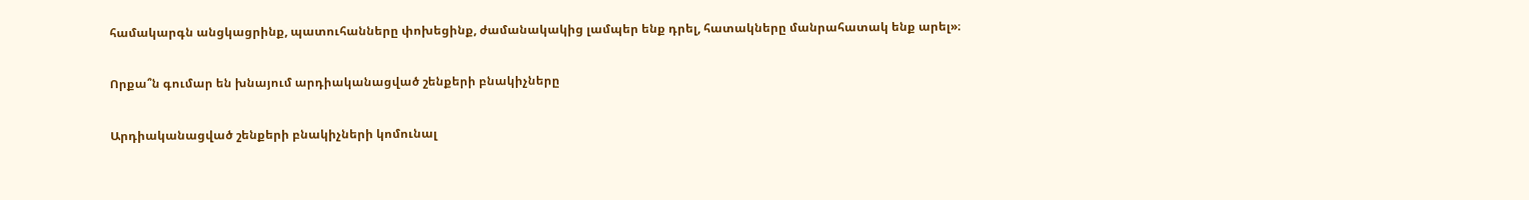համակարգն անցկացրինք, պատուհանները փոխեցինք, ժամանակակից լամպեր ենք դրել, հատակները մանրահատակ ենք արել»։

Որքա՞ն գումար են խնայում արդիականացված շենքերի բնակիչները

Արդիականացված շենքերի բնակիչների կոմունալ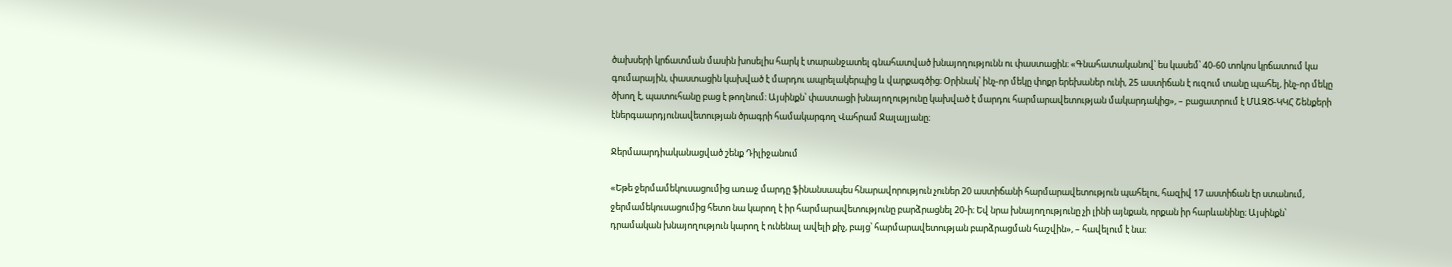ծախսերի կրճատման մասին խոսելիս հարկ է տարանջատել գնահատված խնայողությունն ու փաստացին։ «Գնահատականով՝ ես կասեմ՝ 40-60 տոկոս կրճատում կա գումարային, փաստացին կախված է մարդու ապրելակերպից և վարքագծից։ Օրինակ՝ ինչ-որ մեկը փոքր երեխաներ ունի, 25 աստիճան է ուզում տանը պահել, ինչ-որ մեկը ծխող է, պատուհանը բաց է թողնում։ Այսինքն՝ փաստացի խնայողությունը կախված է մարդու հարմարավետության մակարդակից», – բացատրում է ՄԱԶԾ-ԿԿՀ Շենքերի էներգաարդյունավետության ծրագրի համակարգող Վահրամ Ջալալյանը։

Ջերմաարդիականացված շենք Դիլիջանում

«Եթե ջերմամեկուսացումից առաջ մարդը ֆինանսապես հնարավորություն չուներ 20 աստիճանի հարմարավետություն պահելու, հազիվ 17 աստիճան էր ստանում, ջերմամեկուսացումից հետո նա կարող է իր հարմարավետությունը բարձրացնել 20-ի։ Եվ նրա խնայողությունը չի լինի այնքան, որքան իր հարևանինը։ Այսինքն՝ դրամական խնայողություն կարող է ունենալ ավելի քիչ, բայց՝ հարմարավետության բարձրացման հաշվին», – հավելում է նա։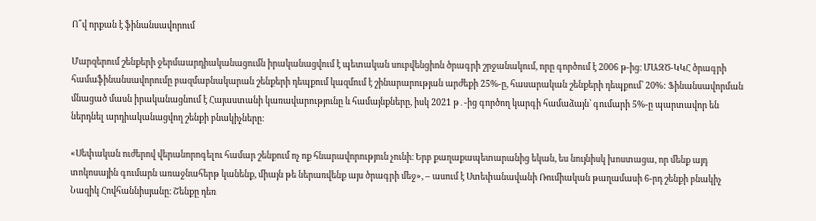Ո՞վ որքան է ֆինանսավորում

Մարզերում շենքերի ջերմաարդիականացումն իրականացվում է պետական սուբվենցիոն ծրագրի շրջանակում, որը գործում է 2006 թ-ից։ ՄԱԶԾ-ԿԿՀ ծրագրի համաֆինանսավորումը բազմաբնակարան շենքերի դեպքում կազմում է շինարարության արժեքի 25%-ը, հասարական շենքերի դեպքում՝ 20%: Ֆինանսավորման մնացած մասն իրականացնում է Հայաստանի կառավարությունը և համայնքները, իսկ 2021 թ․-ից գործող կարգի համաձայն՝ գումարի 5%-ը պարտավոր են ներդնել արդիականացվող շենքի բնակիչները։

«Սեփական ուժերով վերանորոգելու համար շենքում ոչ ոք հնարավորություն չունի։ Երբ քաղաքապետարանից եկան, ես նույնիսկ խոստացա, որ մենք այդ տոկոսային գումարն առաջնահերթ կանենք, միայն թե ներառվենք այս ծրագրի մեջ», – ասում է Ստեփանավանի Ռումիական թաղամասի 6-րդ շենքի բնակիչ Նազիկ Հովհաննիսյանը։ Շենքը դեռ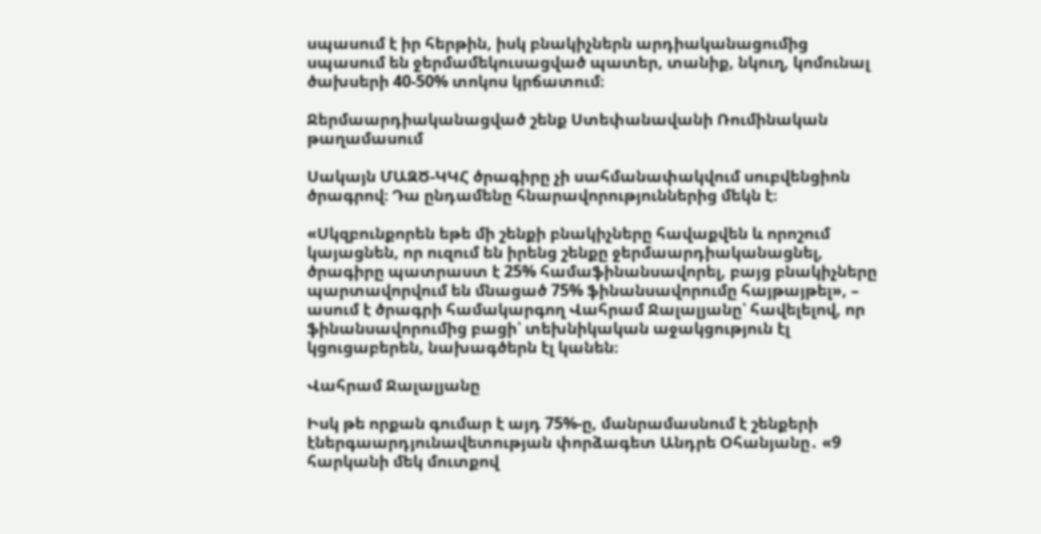սպասում է իր հերթին, իսկ բնակիչներն արդիականացումից սպասում են ջերմամեկուսացված պատեր, տանիք, նկուղ, կոմունալ ծախսերի 40-50% տոկոս կրճատում։

Ջերմաարդիականացված շենք Ստեփանավանի Ռումինական թաղամասում

Սակայն ՄԱԶԾ-ԿԿՀ ծրագիրը չի սահմանափակվում սուբվենցիոն ծրագրով։ Դա ընդամենը հնարավորություններից մեկն է։

«Սկզբունքորեն եթե մի շենքի բնակիչները հավաքվեն և որոշում կայացնեն, որ ուզում են իրենց շենքը ջերմաարդիականացնել, ծրագիրը պատրաստ է 25% համաֆինանսավորել, բայց բնակիչները պարտավորվում են մնացած 75% ֆինանսավորումը հայթայթել», – ասում է ծրագրի համակարգող Վահրամ Ջալալյանը՝ հավելելով, որ ֆինանսավորումից բացի՝ տեխնիկական աջակցություն էլ կցուցաբերեն, նախագծերն էլ կանեն։

Վահրամ Ջալալյանը

Իսկ թե որքան գումար է այդ 75%-ը, մանրամասնում է շենքերի էներգաարդյունավետության փորձագետ Անդրե Օհանյանը․ «9 հարկանի մեկ մուտքով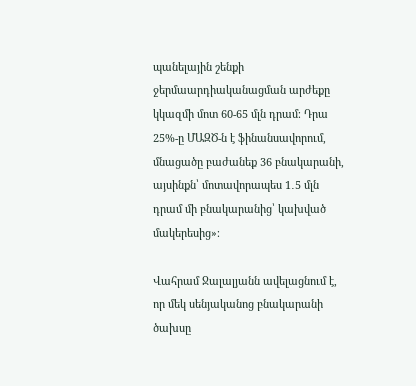պանելային շենքի ջերմաարդիականացման արժեքը կկազմի մոտ 60-65 մլն դրամ։ Դրա 25%-ը ՄԱԶԾ-ն է ֆինանսավորում, մնացածը բաժանեք 36 բնակարանի, այսինքն՝ մոտավորապես 1․5 մլն դրամ մի բնակարանից՝ կախված մակերեսից»։

Վահրամ Ջալալյանն ավելացնում է, որ մեկ սենյականոց բնակարանի ծախսը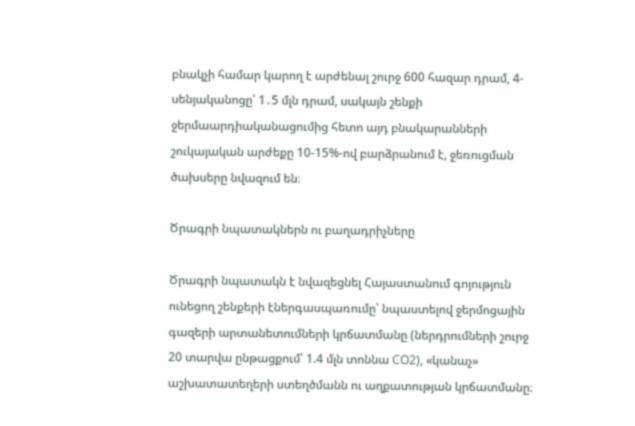բնակչի համար կարող է արժենալ շուրջ 600 հազար դրամ, 4-սենյականոցը՝ 1․5 մլն դրամ, սակայն շենքի ջերմաարդիականացումից հետո այդ բնակարանների շուկայական արժեքը 10-15%-ով բարձրանում է, ջեռուցման ծախսերը նվազում են։

Ծրագրի նպատակներն ու բաղադրիչները

Ծրագրի նպատակն է նվազեցնել Հայաստանում գոյություն ունեցող շենքերի էներգասպառումը՝ նպաստելով ջերմոցային գազերի արտանետումների կրճատմանը (ներդրումների շուրջ 20 տարվա ընթացքում՝ 1.4 մլն տոննա CO2), «կանաչ» աշխատատեղերի ստեղծմանն ու աղքատության կրճատմանը։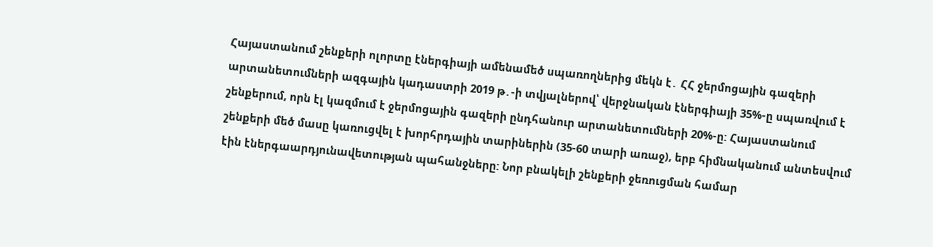Հայաստանում շենքերի ոլորտը էներգիայի ամենամեծ սպառողներից մեկն է․ ՀՀ ջերմոցային գազերի արտանետումների ազգային կադաստրի 2019 թ․-ի տվյալներով՝ վերջնական էներգիայի 35%-ը սպառվում է շենքերում, որն էլ կազմում է ջերմոցային գազերի ընդհանուր արտանետումների 20%-ը: Հայաստանում շենքերի մեծ մասը կառուցվել է խորհրդային տարիներին (35-60 տարի առաջ), երբ հիմնականում անտեսվում էին էներգաարդյունավետության պահանջները: Նոր բնակելի շենքերի ջեռուցման համար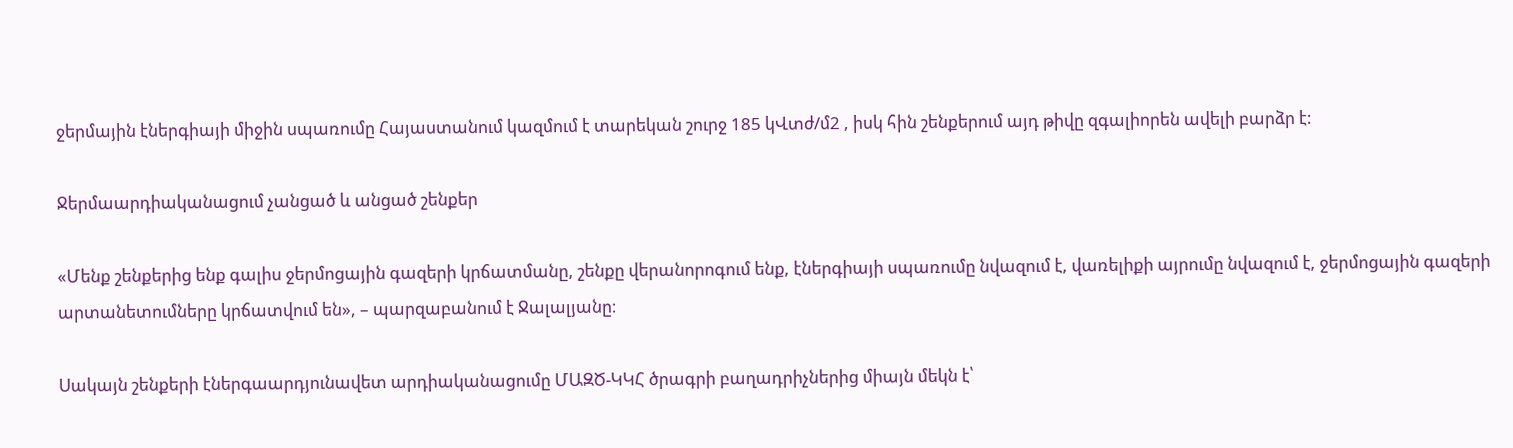ջերմային էներգիայի միջին սպառումը Հայաստանում կազմում է տարեկան շուրջ 185 կՎտժ/մ2 , իսկ հին շենքերում այդ թիվը զգալիորեն ավելի բարձր է:

Ջերմաարդիականացում չանցած և անցած շենքեր

«Մենք շենքերից ենք գալիս ջերմոցային գազերի կրճատմանը, շենքը վերանորոգում ենք, էներգիայի սպառումը նվազում է, վառելիքի այրումը նվազում է, ջերմոցային գազերի արտանետումները կրճատվում են», – պարզաբանում է Ջալալյանը։

Սակայն շենքերի էներգաարդյունավետ արդիականացումը ՄԱԶԾ-ԿԿՀ ծրագրի բաղադրիչներից միայն մեկն է՝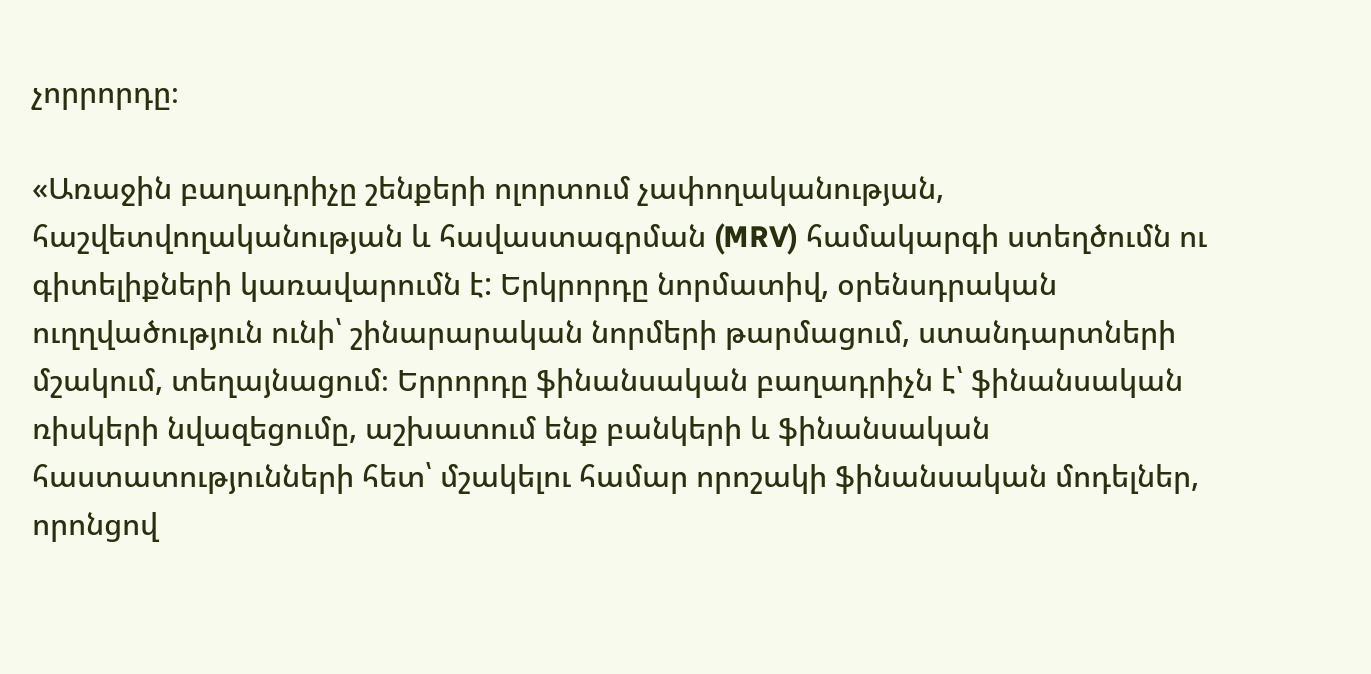չորրորդը։

«Առաջին բաղադրիչը շենքերի ոլորտում չափողականության, հաշվետվողականության և հավաստագրման (MRV) համակարգի ստեղծումն ու գիտելիքների կառավարումն է: Երկրորդը նորմատիվ, օրենսդրական ուղղվածություն ունի՝ շինարարական նորմերի թարմացում, ստանդարտների մշակում, տեղայնացում։ Երրորդը ֆինանսական բաղադրիչն է՝ ֆինանսական ռիսկերի նվազեցումը, աշխատում ենք բանկերի և ֆինանսական հաստատությունների հետ՝ մշակելու համար որոշակի ֆինանսական մոդելներ, որոնցով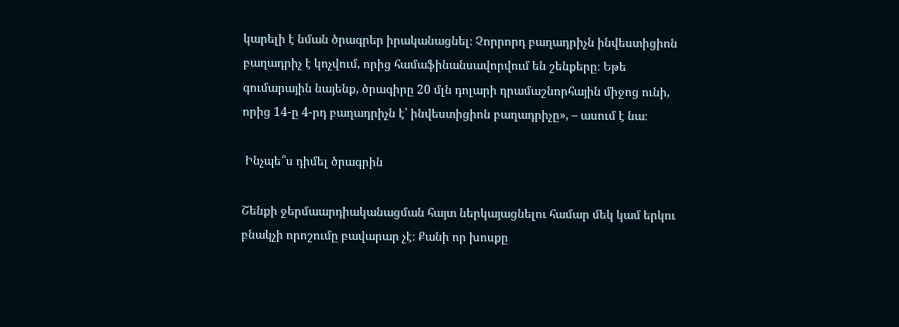կարելի է նման ծրագրեր իրականացնել։ Չորրորդ բաղադրիչն ինվեստիցիոն բաղադրիչ է կոչվում, որից համաֆինանսավորվում են շենքերը։ Եթե գումարային նայենք, ծրագիրը 20 մլն դոլարի դրամաշնորհային միջոց ունի, որից 14-ը 4-րդ բաղադրիչն է՝ ինվեստիցիոն բաղադրիչը», – ասում է նա։

 Ինչպե՞ս դիմել ծրագրին

Շենքի ջերմաարդիականացման հայտ ներկայացնելու համար մեկ կամ երկու բնակչի որոշումը բավարար չէ։ Քանի որ խոսքը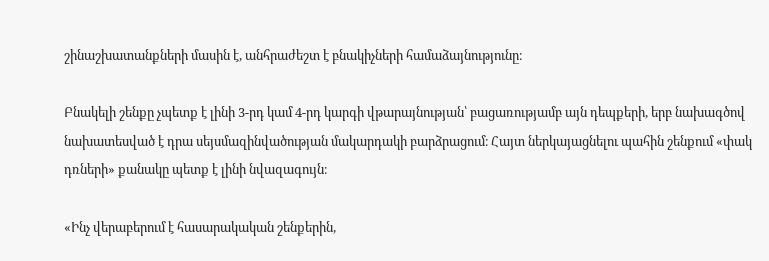շինաշխատանքների մասին է, անհրաժեշտ է բնակիչների համաձայնությունը։

Բնակելի շենքը չպետք է լինի 3-րդ կամ 4-րդ կարգի վթարայնության՝ բացառությամբ այն դեպքերի, երբ նախագծով նախատեսված է դրա սեյսմազինվածության մակարդակի բարձրացում։ Հայտ ներկայացնելու պահին շենքում «փակ դռների» քանակը պետք է լինի նվազագույն։

«Ինչ վերաբերում է հասարակական շենքերին,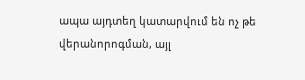ապա այդտեղ կատարվում են ոչ թե վերանորոգման, այլ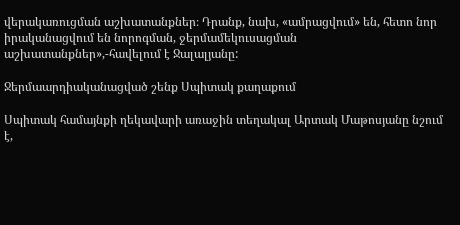վերակառուցման աշխատանքներ։ Դրանք, նախ, «ամրացվում» են, հետո նոր իրականացվում են նորոգման, ջերմամեկուսացման աշխատանքներ»,-հավելում է Ջալալյանը:

Ջերմաարդիականացված շենք Սպիտակ քաղաքում

Սպիտակ համայնքի ղեկավարի առաջին տեղակալ Արտակ Մաթոսյանը նշում է,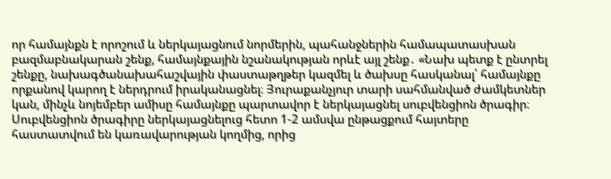որ համայնքն է որոշում և ներկայացնում նորմերին, պահանջներին համապատասխան բազմաբնակարան շենք, համայնքային նշանակության որևէ այլ շենք․ «Նախ պետք է ընտրել շենքը, նախագծանախահաշվային փաստաթղթեր կազմել և ծախսը հասկանալ՝ համայնքը որքանով կարող է ներդրում իրականացնել։ Յուրաքանչյուր տարի սահմանված ժամկետներ կան, մինչև նոյեմբեր ամիսը համայնքը պարտավոր է ներկայացնել սուբվենցիոն ծրագիր։ Սուբվենցիոն ծրագիրը ներկայացնելուց հետո 1-2 ամսվա ընթացքում հայտերը հաստատվում են կառավարության կողմից, որից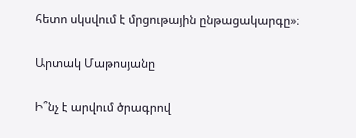հետո սկսվում է մրցութային ընթացակարգը»։

Արտակ Մաթոսյանը

Ի՞նչ է արվում ծրագրով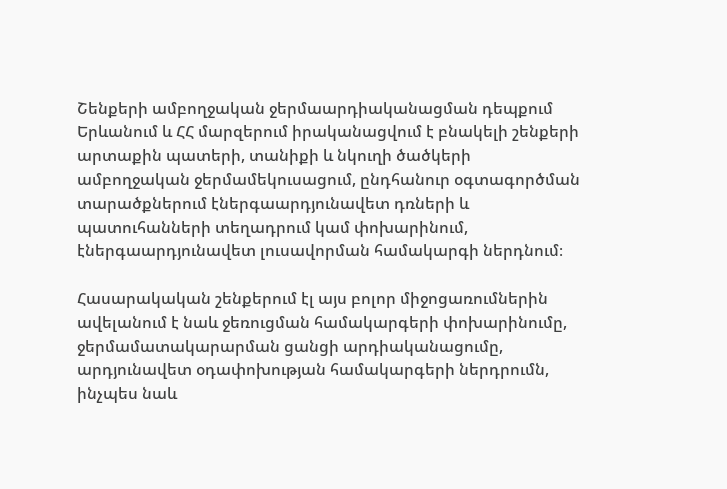Շենքերի ամբողջական ջերմաարդիականացման դեպքում Երևանում և ՀՀ մարզերում իրականացվում է բնակելի շենքերի արտաքին պատերի, տանիքի և նկուղի ծածկերի ամբողջական ջերմամեկուսացում, ընդհանուր օգտագործման տարածքներում էներգաարդյունավետ դռների և պատուհանների տեղադրում կամ փոխարինում, էներգաարդյունավետ լուսավորման համակարգի ներդնում։

Հասարակական շենքերում էլ այս բոլոր միջոցառումներին ավելանում է նաև ջեռուցման համակարգերի փոխարինումը, ջերմամատակարարման ցանցի արդիականացումը, արդյունավետ օդափոխության համակարգերի ներդրումն, ինչպես նաև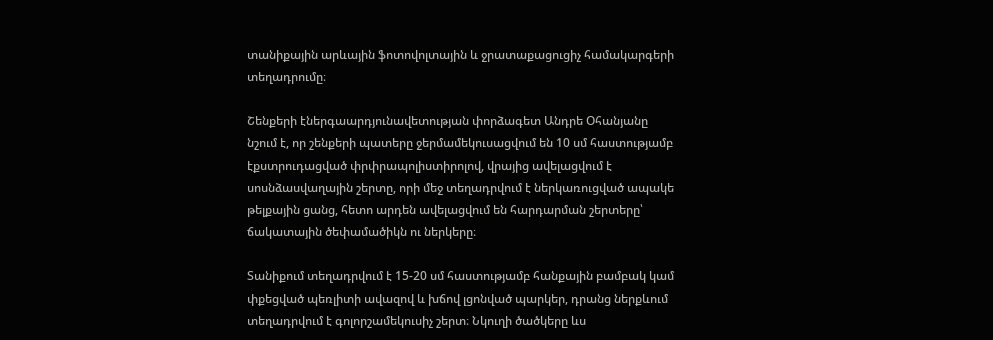տանիքային արևային ֆոտովոլտային և ջրատաքացուցիչ համակարգերի տեղադրումը։

Շենքերի էներգաարդյունավետության փորձագետ Անդրե Օհանյանը նշում է, որ շենքերի պատերը ջերմամեկուսացվում են 10 սմ հաստությամբ էքստրուդացված փրփրապոլիստիրոլով, վրայից ավելացվում է սոսնձասվաղային շերտը, որի մեջ տեղադրվում է ներկառուցված ապակե թելքային ցանց, հետո արդեն ավելացվում են հարդարման շերտերը՝ ճակատային ծեփամածիկն ու ներկերը։

Տանիքում տեղադրվում է 15-20 սմ հաստությամբ հանքային բամբակ կամ փքեցված պեռլիտի ավազով և խճով լցոնված պարկեր, դրանց ներքևում տեղադրվում է գոլորշամեկուսիչ շերտ։ Նկուղի ծածկերը ևս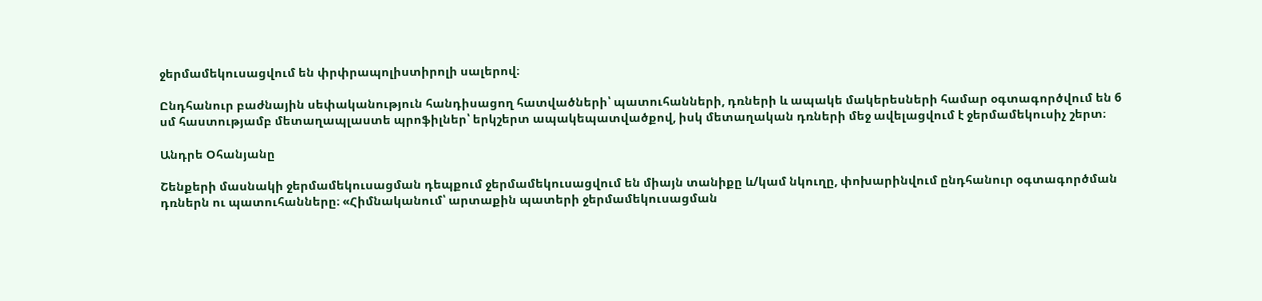ջերմամեկուսացվում են փրփրապոլիստիրոլի սալերով։

Ընդհանուր բաժնային սեփականություն հանդիսացող հատվածների՝ պատուհանների, դռների և ապակե մակերեսների համար օգտագործվում են 6 սմ հաստությամբ մետաղապլաստե պրոֆիլներ՝ երկշերտ ապակեպատվածքով, իսկ մետաղական դռների մեջ ավելացվում է ջերմամեկուսիչ շերտ։

Անդրե Օհանյանը

Շենքերի մասնակի ջերմամեկուսացման դեպքում ջերմամեկուսացվում են միայն տանիքը և/կամ նկուղը, փոխարինվում ընդհանուր օգտագործման դռներն ու պատուհանները։ «Հիմնականում՝ արտաքին պատերի ջերմամեկուսացման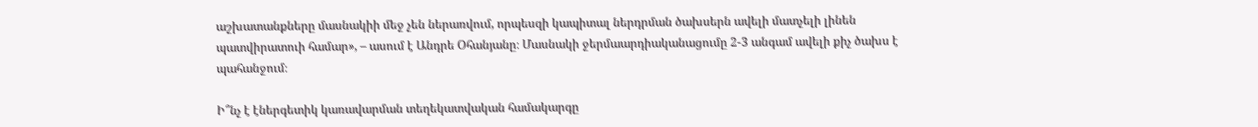աշխատանքները մասնակիի մեջ չեն ներառվում, որպեսզի կապիտալ ներդրման ծախսերն ավելի մատչելի լինեն պատվիրատուի համար», – ասում է Անդրե Օհանյանը։ Մասնակի ջերմաարդիականացումը 2-3 անգամ ավելի քիչ ծախս է պահանջում։

Ի՞նչ է էներգետիկ կառավարման տեղեկատվական համակարգը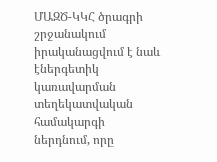ՄԱԶԾ-ԿԿՀ ծրագրի շրջանակում իրականացվում է նաև էներգետիկ կառավարման տեղեկատվական համակարգի ներդնում, որը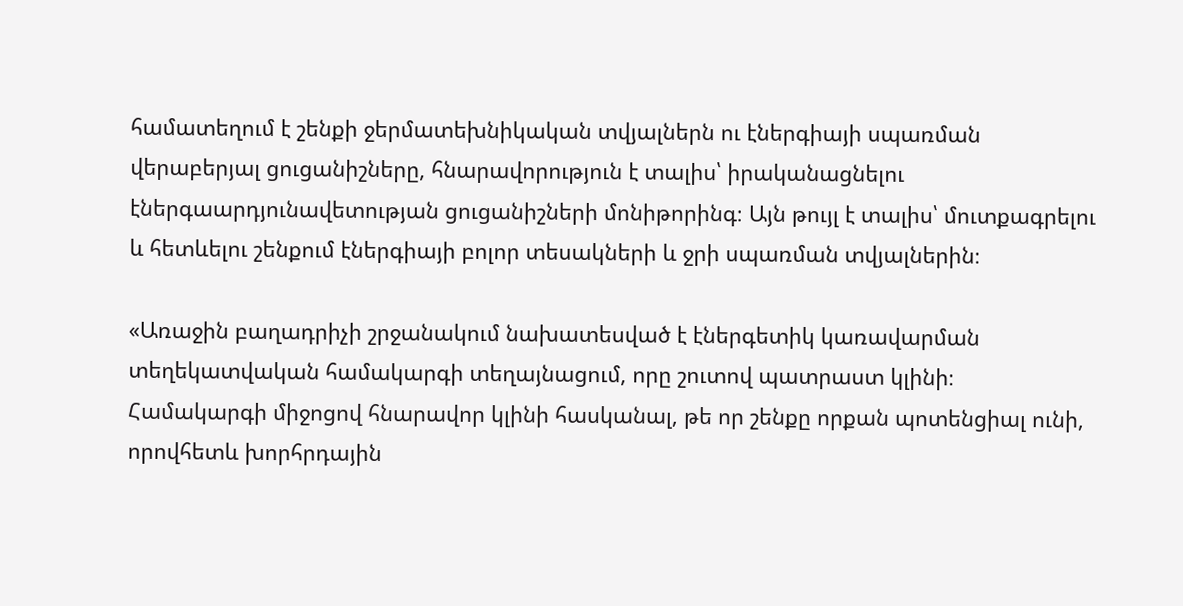համատեղում է շենքի ջերմատեխնիկական տվյալներն ու էներգիայի սպառման վերաբերյալ ցուցանիշները, հնարավորություն է տալիս՝ իրականացնելու էներգաարդյունավետության ցուցանիշների մոնիթորինգ։ Այն թույլ է տալիս՝ մուտքագրելու և հետևելու շենքում էներգիայի բոլոր տեսակների և ջրի սպառման տվյալներին։

«Առաջին բաղադրիչի շրջանակում նախատեսված է էներգետիկ կառավարման տեղեկատվական համակարգի տեղայնացում, որը շուտով պատրաստ կլինի։ Համակարգի միջոցով հնարավոր կլինի հասկանալ, թե որ շենքը որքան պոտենցիալ ունի, որովհետև խորհրդային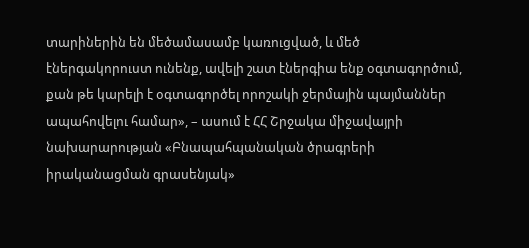տարիներին են մեծամասամբ կառուցված, և մեծ էներգակորուստ ունենք, ավելի շատ էներգիա ենք օգտագործում, քան թե կարելի է օգտագործել որոշակի ջերմային պայմաններ ապահովելու համար», – ասում է ՀՀ Շրջակա միջավայրի նախարարության «Բնապահպանական ծրագրերի իրականացման գրասենյակ»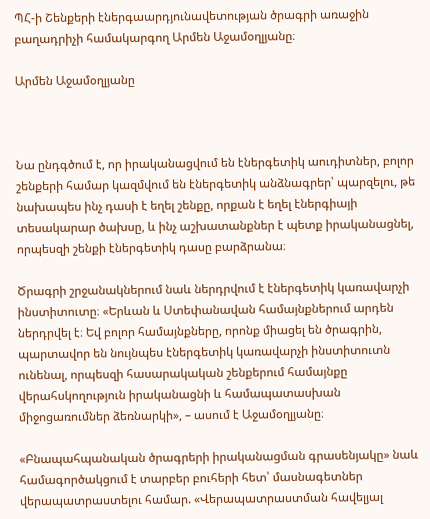ՊՀ-ի Շենքերի էներգաարդյունավետության ծրագրի առաջին բաղադրիչի համակարգող Արմեն Աջամօղլյանը։

Արմեն Աջամօղլյանը



Նա ընդգծում է, որ իրականացվում են էներգետիկ աուդիտներ, բոլոր շենքերի համար կազմվում են էներգետիկ անձնագրեր՝ պարզելու, թե նախապես ինչ դասի է եղել շենքը, որքան է եղել էներգիայի տեսակարար ծախսը, և ինչ աշխատանքներ է պետք իրականացնել, որպեսզի շենքի էներգետիկ դասը բարձրանա։

Ծրագրի շրջանակներում նաև ներդրվում է էներգետիկ կառավարչի ինստիտուտը։ «Երևան և Ստեփանավան համայնքներում արդեն ներդրվել է։ Եվ բոլոր համայնքները, որոնք միացել են ծրագրին, պարտավոր են նույնպես էներգետիկ կառավարչի ինստիտուտն ունենալ, որպեսզի հասարակական շենքերում համայնքը վերահսկողություն իրականացնի և համապատասխան միջոցառումներ ձեռնարկի», – ասում է Աջամօղլյանը։

«Բնապահպանական ծրագրերի իրականացման գրասենյակը» նաև համագործակցում է տարբեր բուհերի հետ՝ մասնագետներ վերապատրաստելու համար. «Վերապատրաստման հավելյալ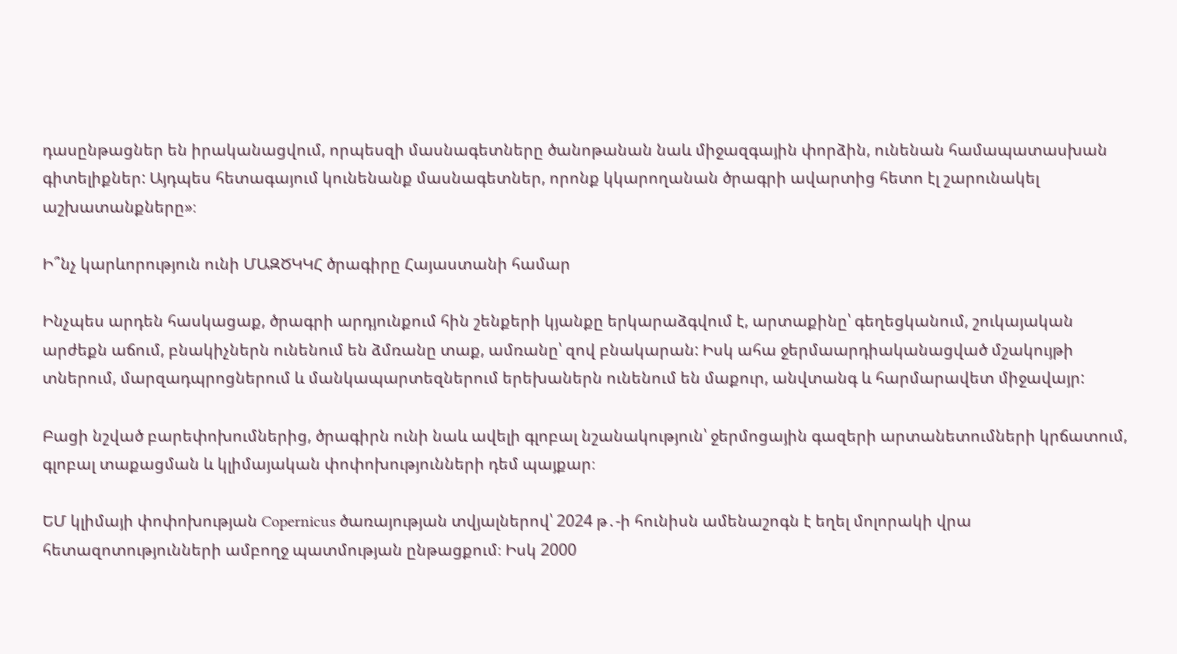դասընթացներ են իրականացվում, որպեսզի մասնագետները ծանոթանան նաև միջազգային փորձին, ունենան համապատասխան գիտելիքներ: Այդպես հետագայում կունենանք մասնագետներ, որոնք կկարողանան ծրագրի ավարտից հետո էլ շարունակել աշխատանքները»։

Ի՞նչ կարևորություն ունի ՄԱԶԾԿԿՀ ծրագիրը Հայաստանի համար

Ինչպես արդեն հասկացաք, ծրագրի արդյունքում հին շենքերի կյանքը երկարաձգվում է, արտաքինը՝ գեղեցկանում, շուկայական արժեքն աճում, բնակիչներն ունենում են ձմռանը տաք, ամռանը՝ զով բնակարան: Իսկ ահա ջերմաարդիականացված մշակույթի տներում, մարզադպրոցներում և մանկապարտեզներում երեխաներն ունենում են մաքուր, անվտանգ և հարմարավետ միջավայր:

Բացի նշված բարեփոխումներից, ծրագիրն ունի նաև ավելի գլոբալ նշանակություն՝ ջերմոցային գազերի արտանետումների կրճատում, գլոբալ տաքացման և կլիմայական փոփոխությունների դեմ պայքար։

ԵՄ կլիմայի փոփոխության Copernicus ծառայության տվյալներով՝ 2024 թ․-ի հունիսն ամենաշոգն է եղել մոլորակի վրա հետազոտությունների ամբողջ պատմության ընթացքում։ Իսկ 2000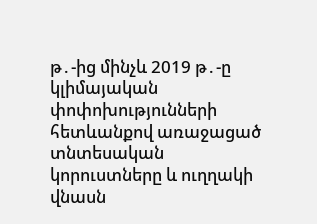թ․-ից մինչև 2019 թ․-ը կլիմայական փոփոխությունների հետևանքով առաջացած տնտեսական կորուստները և ուղղակի վնասն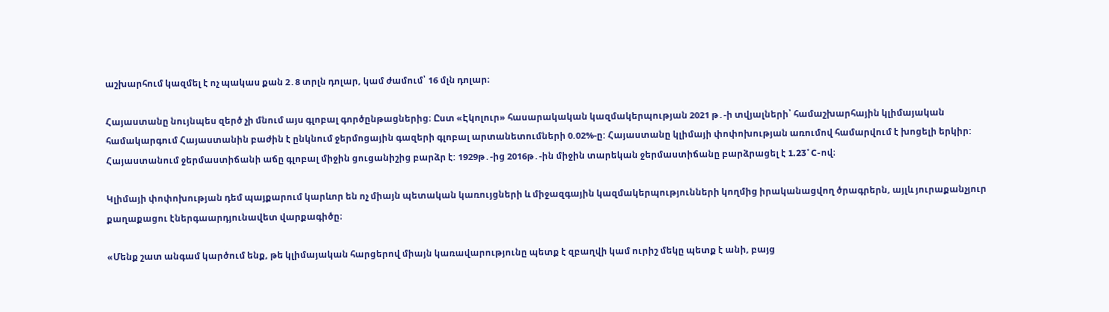աշխարհում կազմել է ոչ պակաս քան 2․8 տրլն դոլար, կամ ժամում՝ 16 մլն դոլար։

Հայաստանը նույնպես զերծ չի մնում այս գլոբալ գործընթացներից։ Ըստ «Էկոլուր» հասարակական կազմակերպության 2021 թ․-ի տվյալների՝ համաշխարհային կլիմայական համակարգում Հայաստանին բաժին է ընկնում ջերմոցային գազերի գլոբալ արտանետումների 0.02%-ը: Հայաստանը կլիմայի փոփոխության առումով համարվում է խոցելի երկիր: Հայաստանում ջերմաստիճանի աճը գլոբալ միջին ցուցանիշից բարձր է: 1929թ․-ից 2016թ․-ին միջին տարեկան ջերմաստիճանը բարձրացել է 1.23˚C-ով։

Կլիմայի փոփոխության դեմ պայքարում կարևոր են ոչ միայն պետական կառույցների և միջազգային կազմակերպությունների կողմից իրականացվող ծրագրերն, այլև յուրաքանչյուր քաղաքացու էներգաարդյունավետ վարքագիծը։

«Մենք շատ անգամ կարծում ենք, թե կլիմայական հարցերով միայն կառավարությունը պետք է զբաղվի կամ ուրիշ մեկը պետք է անի, բայց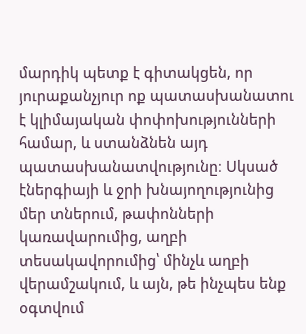մարդիկ պետք է գիտակցեն, որ յուրաքանչյուր ոք պատասխանատու է կլիմայական փոփոխությունների համար, և ստանձնեն այդ պատասխանատվությունը։ Սկսած էներգիայի և ջրի խնայողությունից մեր տներում, թափոնների կառավարումից, աղբի տեսակավորումից՝ մինչև աղբի վերամշակում, և այն, թե ինչպես ենք օգտվում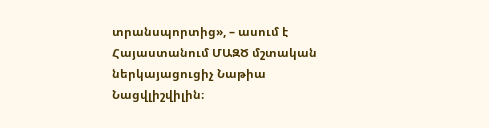տրանսպորտից», – ասում է Հայաստանում ՄԱԶԾ մշտական ներկայացուցիչ Նաթիա Նացվլիշվիլին։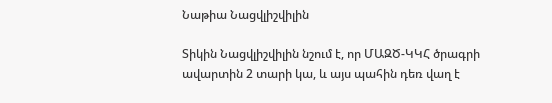Նաթիա Նացվլիշվիլին

Տիկին Նացվլիշվիլին նշում է, որ ՄԱԶԾ-ԿԿՀ ծրագրի ավարտին 2 տարի կա, և այս պահին դեռ վաղ է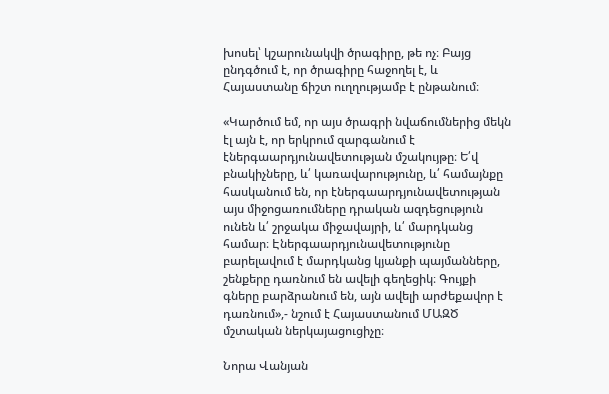խոսել՝ կշարունակվի ծրագիրը, թե ոչ։ Բայց ընդգծում է, որ ծրագիրը հաջողել է, և Հայաստանը ճիշտ ուղղությամբ է ընթանում։

«Կարծում եմ, որ այս ծրագրի նվաճումներից մեկն էլ այն է, որ երկրում զարգանում է էներգաարդյունավետության մշակույթը։ Ե՛վ բնակիչները, և՛ կառավարությունը, և՛ համայնքը հասկանում են, որ էներգաարդյունավետության այս միջոցառումները դրական ազդեցություն ունեն և՛ շրջակա միջավայրի, և՛ մարդկանց համար։ Էներգաարդյունավետությունը բարելավում է մարդկանց կյանքի պայմանները, շենքերը դառնում են ավելի գեղեցիկ։ Գույքի գները բարձրանում են, այն ավելի արժեքավոր է դառնում»,- նշում է Հայաստանում ՄԱԶԾ մշտական ներկայացուցիչը։

Նորա Վանյան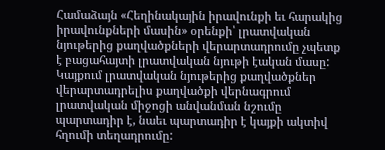Համաձայն «Հեղինակային իրավունքի եւ հարակից իրավունքների մասին» օրենքի՝ լրատվական նյութերից քաղվածքների վերարտադրումը չպետք է բացահայտի լրատվական նյութի էական մասը: Կայքում լրատվական նյութերից քաղվածքներ վերարտադրելիս քաղվածքի վերնագրում լրատվական միջոցի անվանման նշումը պարտադիր է, նաեւ պարտադիր է կայքի ակտիվ հղումի տեղադրումը: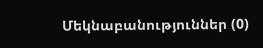Մեկնաբանություններ (0)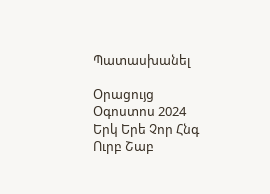Պատասխանել

Օրացույց
Օգոստոս 2024
Երկ Երե Չոր Հնգ Ուրբ Շաբ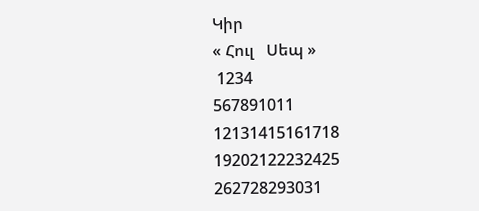Կիր
« Հուլ   Սեպ »
 1234
567891011
12131415161718
19202122232425
262728293031